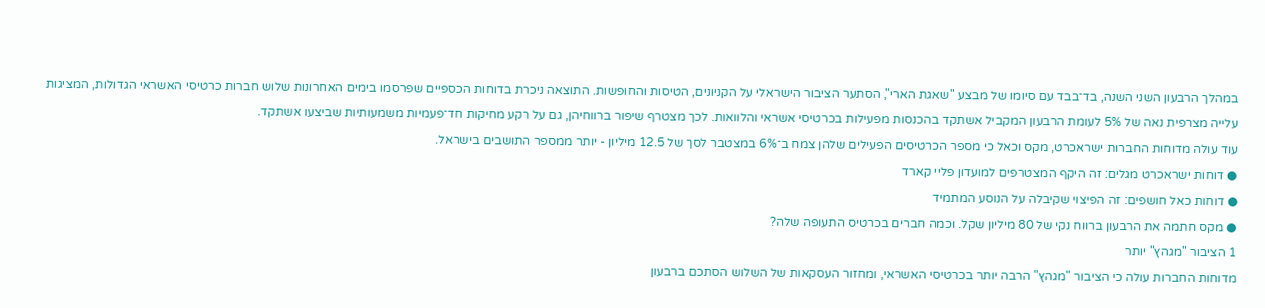במהלך הרבעון השני השנה, בד־בבד עם סיומו של מבצע "שאגת הארי", הסתער הציבור הישראלי על הקניונים, הטיסות והחופשות. התוצאה ניכרת בדוחות הכספיים שפרסמו בימים האחרונות שלוש חברות כרטיסי האשראי הגדולות, המציגות עלייה מצרפית נאה של 5% לעומת הרבעון המקביל אשתקד בהכנסות מפעילות בכרטיסי אשראי והלוואות. לכך מצטרף שיפור ברווחיהן, גם על רקע מחיקות חד־פעמיות משמעותיות שביצעו אשתקד.
עוד עולה מדוחות החברות ישראכרט, מקס וכאל כי מספר הכרטיסים הפעילים שלהן צמח ב־6% במצטבר לסך של 12.5 מיליון - יותר ממספר התושבים בישראל.
● דוחות ישראכרט מגלים: זה היקף המצטרפים למועדון פליי קארד
● דוחות כאל חושפים: זה הפיצוי שקיבלה על הנוסע המתמיד
● מקס חתמה את הרבעון ברווח נקי של 80 מיליון שקל. וכמה חברים בכרטיס התעופה שלה?
1 הציבור "מגהץ" יותר
מדוחות החברות עולה כי הציבור "מגהץ" הרבה יותר בכרטיסי האשראי, ומחזור העסקאות של השלוש הסתכם ברבעון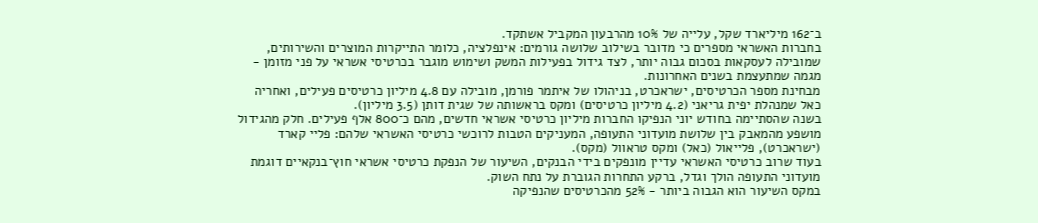ב־162 מיליארד שקל, עלייה של 10% מהרבעון המקביל אשתקד.
בחברות האשראי מספרים כי מדובר בשילוב שלושה גורמים: אינפלציה, כלומר התייקרות המוצרים והשירותים, שמובילה לעסקאות בסכום גבוה יותר, לצד גידול בפעילות המשק ושימוש מוגבר בכרטיסי אשראי על פני מזומן - מגמה שמתעצמת בשנים האחרונות.
מבחינת מספר הכרטיסים, ישראכרט, בניהולו של איתמר פורמן, מובילה עם 4.8 מיליון כרטיסים פעילים, ואחריה כאל שמנהלת יפית גריאני (4.2 מיליון כרטיסים) ומקס בראשותה של שגית דותן (3.5 מיליון).
בשנה שהסתיימה בחודש יוני הנפיקו החברות מיליון כרטיסי אשראי חדשים, מהם כ־800 אלף פעילים. חלק מהגידול מושפע מהמאבק בין שלושת מועדוני התעופה, המעניקים הטבות לרוכשי כרטיסי האשראי שלהם: פליי קארד (ישראכרט), פלייאול (כאל) ומקס טראוול (מקס).
בעוד שרוב כרטיסי האשראי עדיין מונפקים בידי הבנקים, השיעור של הנפקת כרטיסי אשראי חוץ־בנקאיים דוגמת מועדוני התעופה הולך וגדל, ברקע התחרות הגוברת על נתח השוק.
במקס השיעור הוא הגבוה ביותר - 52% מהכרטיסים שהנפיקה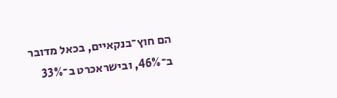הם חוץ־בנקאיים, בכאל מדובר ב־46%, ובישראכרט ב־33%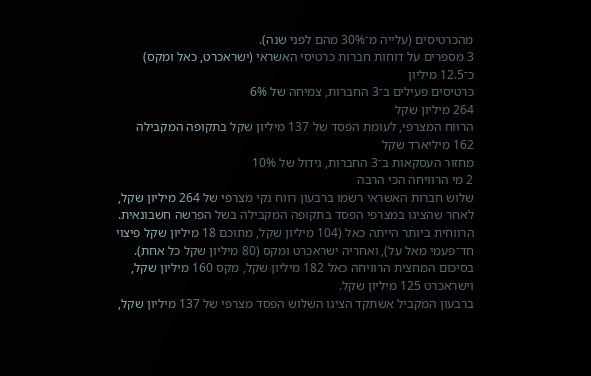מהכרטיסים (עלייה מ־30% מהם לפני שנה).
3 מספרים על דוחות חברות כרטיסי האשראי (ישראכרט, כאל ומקס)
כ־12.5 מיליון
כרטיסים פעילים ב־3 החברות, צמיחה של 6%
264 מיליון שקל
הרווח המצרפי, לעומת הפסד של 137 מיליון שקל בתקופה המקבילה
162 מיליארד שקל
מחזור העסקאות ב־3 החברות, גידול של 10%
2 מי הרוויחה הכי הרבה
שלוש חברות האשראי רשמו ברבעון רווח נקי מצרפי של 264 מיליון שקל, לאחר שהציגו במצרפי הפסד בתקופה המקבילה בשל הפרשה חשבונאית. הרווחית ביותר הייתה כאל (104 מיליון שקל, מתוכם 18 מיליון שקל פיצוי חד־פעמי מאל על), ואחריה ישראכרט ומקס (80 מיליון שקל כל אחת). בסיכום המחצית הרוויחה כאל 182 מיליון שקל, מקס 160 מיליון שקל, וישראכרט 125 מיליון שקל.
ברבעון המקביל אשתקד הציגו השלוש הפסד מצרפי של 137 מיליון שקל,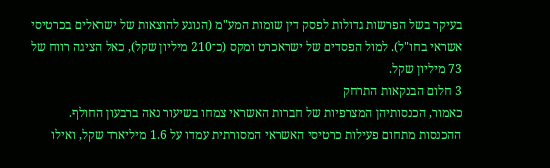בעיקר בשל הפרשות גדולות לפסק דין שומות המע"מ (הנוגע להוצאות של ישראלים בכרטיסי אשראי בחו"ל). למול הפסדים של ישראכרט ומקס (כ־210 מיליון שקל), כאל הציגה רווח של 73 מיליון שקל.
3 חלום הבנקאות התרחק
כאמור, הכנסותיהן המצרפיות של חברות האשראי צמחו בשיעור נאה ברבעון החולף. ההכנסות מתחום פעילות כרטיסי האשראי המסורתית עמדו על 1.6 מיליארד שקל, ואילו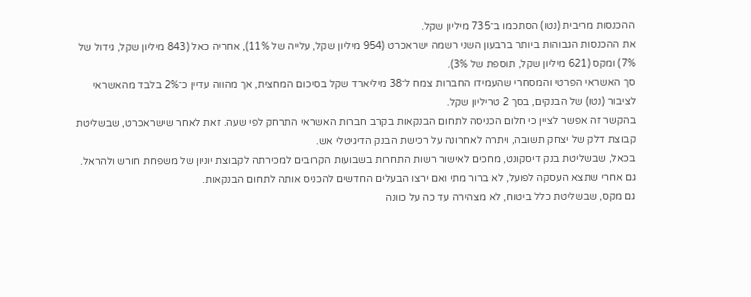ההכנסות מריבית (נטו) הסתכמו ב־735 מיליון שקל.
את ההכנסות הגבוהות ביותר ברבעון השני רשמה ישראכרט (954 מיליון שקל, עלייה של 11%), אחריה כאל (843 מיליון שקל, גידול של 7%) ומקס (621 מיליון שקל, תוספת של 3%).
סך האשראי הפרטי והמסחרי שהעמידו החברות צמח ל־38 מיליארד שקל בסיכום המחצית, אך מהווה עדיין כ־2% בלבד מהאשראי לציבור (נטו) של הבנקים, בסך 2 טריליון שקל.
בהקשר זה אפשר לציין כי חלום הכניסה לתחום הבנקאות בקרב חברות האשראי התרחק לפי שעה. זאת לאחר שישראכרט, שבשליטת קבוצת דלק של יצחק תשובה, ויתרה לאחרונה על רכישת הבנק הדיגיטלי אש.
בכאל, שבשליטת בנק דיסקונט, מחכים לאישור רשות התחרות בשבועות הקרובים למכירתה לקבוצת יוניון של משפחת חורש ולהראל. גם אחרי שתצא העסקה לפועל, לא ברור מתי ואם ירצו הבעלים החדשים להכניס אותה לתחום הבנקאות.
גם מקס, שבשליטת כלל ביטוח, לא מצהירה עד כה על כוונה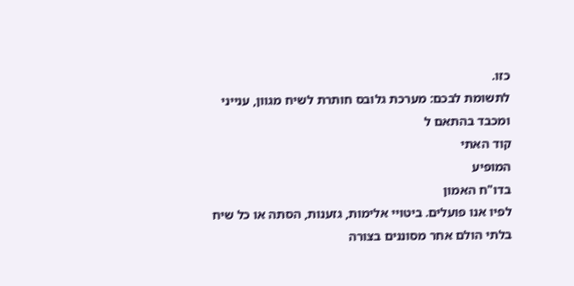כזו.
לתשומת לבכם: מערכת גלובס חותרת לשיח מגוון, ענייני ומכבד בהתאם ל
קוד האתי
המופיע
בדו"ח האמון
לפיו אנו פועלים. ביטויי אלימות, גזענות, הסתה או כל שיח בלתי הולם אחר מסוננים בצורה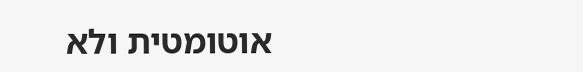אוטומטית ולא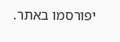יפורסמו באתר.